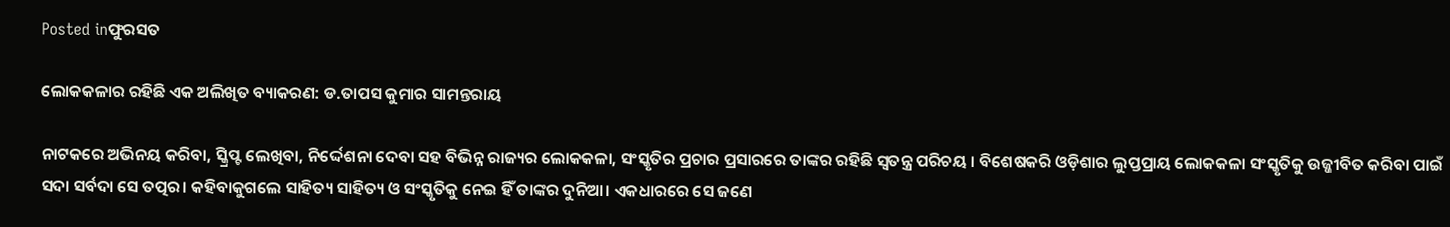Posted inଫୁରସତ

ଲୋକକଳାର ରହିଛି ଏକ ଅଲିଖିତ ବ୍ୟାକରଣ: ଡ.ତାପସ କୁମାର ସାମନ୍ତରାୟ

ନାଟକରେ ଅଭିନୟ କରିବା, ସ୍କ୍ରିପ୍ଟ ଲେଖିବା, ନିର୍ଦ୍ଦେଶନା ଦେବା ସହ ବିଭିନ୍ନ ରାଜ୍ୟର ଲୋକକଳା, ସଂସ୍କୃତିର ପ୍ରଚାର ପ୍ରସାରରେ ତାଙ୍କର ରହିଛି ସ୍ବତନ୍ତ୍ର ପରିଚୟ । ବିଶେଷକରି ଓଡ଼ିଶାର ଲୁପ୍ତପ୍ରାୟ ଲୋକକଳା ସଂସ୍କୃତିକୁ ଉଜ୍ଜୀବିତ କରିବା ପାଇଁ ସଦା ସର୍ବଦା ସେ ତତ୍ପର। କହିବାକୁଗଲେ ସାହିତ୍ୟ ସାହିତ୍ୟ ଓ ସଂସ୍କୃତିକୁ ନେଇ ହିଁ ତାଙ୍କର ଦୁନିଆ। ଏକଧାରରେ ସେ ଜଣେ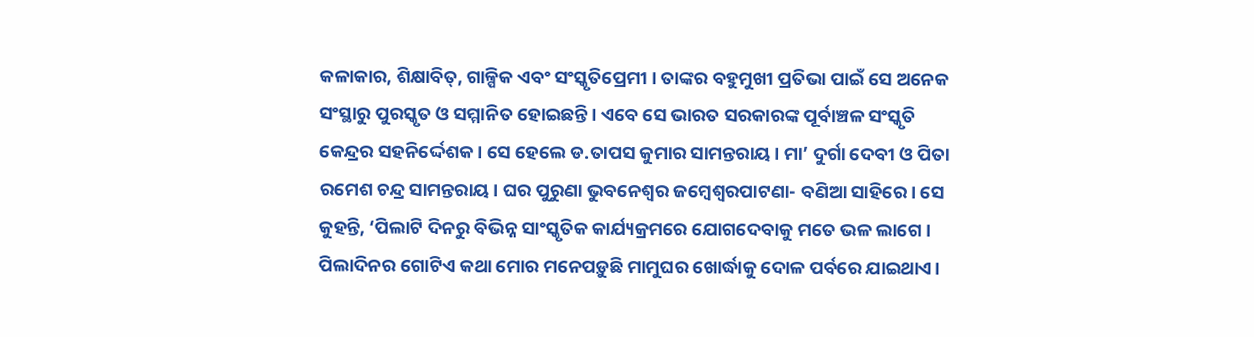କଳାକାର, ଶିକ୍ଷାବିତ୍‌, ଗାଳ୍ପିକ ଏବଂ ସଂସ୍କୃତିପ୍ରେମୀ । ତାଙ୍କର ବହୁମୁଖୀ ପ୍ରତିଭା ପାଇଁ ସେ ଅନେକ ସଂସ୍ଥାରୁ ପୁରସ୍କୃତ ଓ ସମ୍ମାନିତ ହୋଇଛନ୍ତି। ଏବେ ସେ ଭାରତ ସରକାରଙ୍କ ପୂର୍ବାଞ୍ଚଳ ସଂସ୍କୃତି କେନ୍ଦ୍ରର ସହନିର୍ଦ୍ଦେଶକ। ସେ ହେଲେ ଡ.ତାପସ କୁମାର ସାମନ୍ତରାୟ। ମା’ ଦୁର୍ଗା ଦେବୀ ଓ ପିତା ରମେଶ ଚନ୍ଦ୍ର ସାମନ୍ତରାୟ। ଘର ପୁରୁଣା ଭୁବନେଶ୍ୱର ଜମ୍ବେଶ୍ୱରପାଟଣା- ବଣିଆ ସାହିରେ। ସେ କୁହନ୍ତି, ‘ପିଲାଟି ଦିନରୁ ବିଭିନ୍ନ ସାଂସ୍କୃତିକ କାର୍ଯ୍ୟକ୍ରମରେ ଯୋଗଦେବାକୁ ମତେ ଭଳ ଲାଗେ। ପିଲାଦିନର ଗୋଟିଏ କଥା ମୋର ମନେପଡ଼ୁଛି ମାମୁଘର ଖୋର୍ଦ୍ଧାକୁ ଦୋଳ ପର୍ବରେ ଯାଇଥାଏ।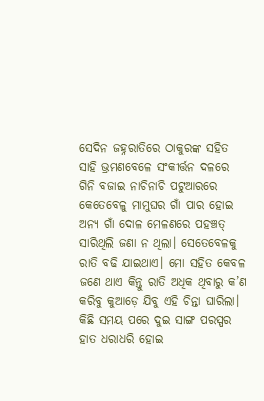ସେଦିନ ଜହ୍ନରାତିରେ ଠାକୁରଙ୍କ ସହିତ ସାହି ଭ୍ରମଣବେଳେ ସଂକୀର୍ତ୍ତନ ଦଳରେ ଗିନି ବଜାଇ ନାଚିନାଚି ପଟୁଆରରେ କେତେବେଳୁ ମାମୁଘର ଗାଁ ପାର ହୋଇ ଅନ୍ୟ ଗାଁ ଦୋଳ ମେଳଣରେ ପହଞ୍ଚତ୍ ସାରିଥିଲି ଜଣା ନ ଥିଲା। ସେତେବେଳକୁ ରାତି ବଢି ଯାଇଥାଏ। ମୋ ସହିତ କେବଳ ଜଣେ ଥାଏ କିନ୍ତୁ ରାତି ଅଧିକ ଥିବାରୁ କ’ଣ କରିବୁ କୁଆଡ଼େ ଯିବୁ ଏହି ଚିନ୍ତା ଘାରିଲା। କିଛି ସମୟ ପରେ ଦୁଇ ସାଙ୍ଗ ପରସ୍ପର ହାତ ଧରାଧରି ହୋଇ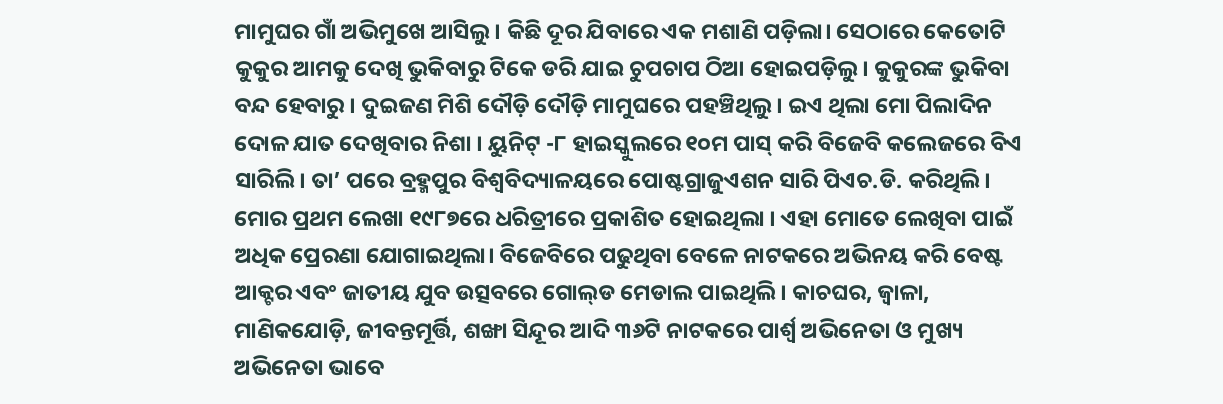ମାମୁଘର ଗାଁ ଅଭିମୁଖେ ଆସିଲୁ। କିଛି ଦୂର ଯିବାରେ ଏକ ମଶାଣି ପଡ଼ିଲା। ସେଠାରେ କେତୋଟି କୁକୁର ଆମକୁ ଦେଖି ଭୁକିବାରୁ ଟିକେ ଡରି ଯାଇ ଚୁପଚାପ ଠିଆ ହୋଇପଡ଼ିଲୁ। କୁକୁରଙ୍କ ଭୁକିବା ବନ୍ଦ ହେବାରୁ । ଦୁଇଜଣ ମିଶି ଦୌଡ଼ି ଦୌଡ଼ି ମାମୁଘରେ ପହଞ୍ଚିଥିଲୁ। ଇଏ ଥିଲା ମୋ ପିଲାଦିନ ଦୋଳ ଯାତ ଦେଖିବାର ନିଶା । ୟୁନିଟ୍‌ -୮ ହାଇସ୍କୁଲରେ ୧୦ମ ପାସ୍‌ କରି ବିଜେବି କଲେଜରେ ବିଏ ସାରିଲି। ତା’ ପରେ ବ୍ରହ୍ମପୁର ବିଶ୍ୱବିଦ୍ୟାଳୟରେ ପୋଷ୍ଟଗ୍ରାଜୁଏଶନ ସାରି ପିଏଚ.ଡି. କରିଥିଲି। ମୋର ପ୍ରଥମ ଲେଖା ୧୯୮୭ରେ ଧରିତ୍ରୀରେ ପ୍ରକାଶିତ ହୋଇଥିଲା । ଏହା ମୋତେ ଲେଖିବା ପାଇଁ ଅଧିକ ପ୍ରେରଣା ଯୋଗାଇଥିଲା। ବିଜେବିରେ ପଢୁଥିବା ବେଳେ ନାଟକରେ ଅଭିନୟ କରି ବେଷ୍ଟ ଆକ୍ଟର ଏବଂ ଜାତୀୟ ଯୁବ ଉତ୍ସବରେ ଗୋଲ୍‌ଡ ମେଡାଲ ପାଇଥିଲି। କାଚଘର, ଜ୍ୱାଳା, ମାଣିକଯୋଡ଼ି, ଜୀବନ୍ତମୂର୍ତ୍ତି, ଶଙ୍ଖା ସିନ୍ଦୂର ଆଦି ୩୬ଟି ନାଟକରେ ପାର୍ଶ୍ୱ ଅଭିନେତା ଓ ମୁଖ୍ୟ ଅଭିନେତା ଭାବେ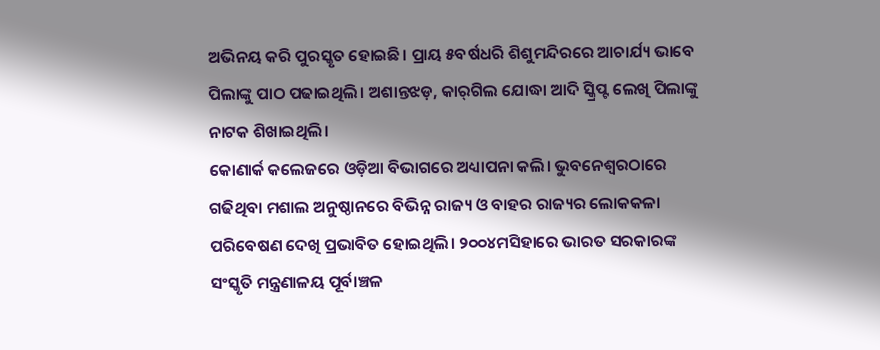ଅଭିନୟ କରି ପୁରସ୍କୃତ ହୋଇଛି। ପ୍ରାୟ ୫ବର୍ଷଧରି ଶିଶୁମନ୍ଦିରରେ ଆଚାର୍ଯ୍ୟ ଭାବେ ପିଲାଙ୍କୁ ପାଠ ପଢାଇଥିଲି। ଅଶାନ୍ତଝଡ଼, କାର୍‌ଗିଲ ଯୋଦ୍ଧା ଆଦି ସ୍କ୍ରିପ୍ଟ ଲେଖି ପିଲାଙ୍କୁ ନାଟକ ଶିଖାଇଥିଲି।
କୋଣାର୍କ କଲେଜରେ ଓଡ଼ିଆ ବିଭାଗରେ ଅଧ୍ୟାପନା କଲି। ଭୁବନେଶ୍ୱରଠାରେ ଗଢିଥିବା ମଶାଲ ଅନୁଷ୍ଠାନରେ ବିଭିନ୍ନ ରାଜ୍ୟ ଓ ବାହର ରାଜ୍ୟର ଲୋକକଳା ପରିବେଷଣ ଦେଖି ପ୍ରଭାବିତ ହୋଇଥିଲି। ୨୦୦୪ମସିହାରେ ଭାରତ ସରକାରଙ୍କ ସଂସ୍କୃତି ମନ୍ତ୍ରଣାଳୟ ପୂର୍ବାଞ୍ଚଳ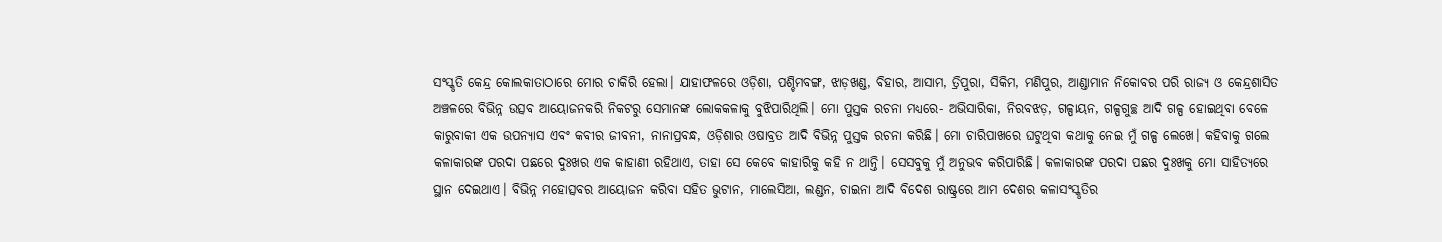ସଂସ୍କୃତି କେନ୍ଦ୍ର କୋଲକାତାଠାରେ ମୋର ଚାକିରି ହେଲା। ଯାହାଫଳରେ ଓଡ଼ିଶା, ପଶ୍ଚିମବଙ୍ଗ, ଝାଡ଼ଖଣ୍ଡ, ବିହାର, ଆସାମ, ତ୍ରିପୁରା, ସିକିମ, ମଣିପୁର, ଆଣ୍ଡାମାନ ନିକୋବର ପରି ରାଜ୍ୟ ଓ କେନ୍ଦ୍ରଶାସିତ ଅଞ୍ଚଳରେ ବିଭିନ୍ନ ଉତ୍ସବ ଆୟୋଜନକରି ନିକଟରୁ ସେମାନଙ୍କ ଲୋକକଳାକୁ ବୁଝିପାରିଥିଲି। ମୋ ପୁସ୍ତକ ରଚନା ମଧ୍ୟରେ- ଅଭିସାରିକା, ନିରବଝଡ଼, ଗଳ୍ପାୟନ, ଗଳ୍ପଗୁଚ୍ଛ ଆଦି ଗଳ୍ପ ହୋଇଥିବା ବେଳେ କାରୁବାକୀ ଏକ ଉପନ୍ୟାସ ଏବଂ କବୀର ଜୀବନୀ, ନାନାପ୍ରବନ୍ଧ, ଓଡ଼ିଶାର ଓଷାବ୍ରତ ଆଦି ବିଭିନ୍ନ ପୁସ୍ତକ ରଚନା କରିଛି। ମୋ ଚାରିପାଖରେ ଘଟୁଥିବା କଥାକୁ ନେଇ ମୁଁ ଗଳ୍ପ ଲେଖେ। କହିବାକୁ ଗଲେ କଳାକାରଙ୍କ ପରଦା ପଛରେ ଦୁଃଖର ଏକ କାହାଣୀ ରହିଥାଏ, ତାହା ସେ କେବେ କାହାରିକୁ କହି ନ ଥାନ୍ତି। ସେସବୁକୁ ମୁଁ ଅନୁଭବ କରିପାରିଛି। କଳାକାରଙ୍କ ପରଦା ପଛର ଦୁଃଖକୁ ମୋ ସାହିତ୍ୟରେ ସ୍ଥାନ ଦେଇଥାଏ। ବିଭିନ୍ନ ମହୋତ୍ସବର ଆୟୋଜନ କରିବା ସହିତ ଭୁଟାନ, ମାଲେସିଆ, ଲଣ୍ଡନ, ଚାଇନା ଆଦି ବିଦେଶ ରାଷ୍ଟ୍ରରେ ଆମ ଦେଶର କଳାସଂସ୍କୃତିର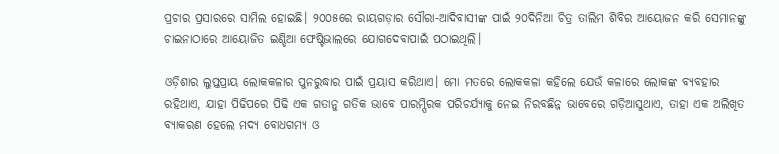ପ୍ରଚାର ପ୍ରସାରରେ ସାମିଲ ହୋଇଛି। ୨୦୦୫ରେ ରାୟଗଡ଼ାର ସୌରା-ଆଦିବାସୀଙ୍କ ପାଇଁ ୨୦ଦିନିଆ ଚିତ୍ର ତାଲିମ ଶିବିର ଆୟୋଜନ କରି ସେମାନଙ୍କୁ ଚାଇନାଠାରେ ଆୟୋଜିତ ଇଣ୍ଡିଆ ଫେଷ୍ଟିଭାଲରେ ଯୋଗଦେବାପାଇଁ ପଠାଇଥିଲି।

ଓଡ଼ିଶାର ଲୁପ୍ତପ୍ରାୟ ଲୋକକଳାର ପୁନରୁଦ୍ଧାର ପାଇଁ ପ୍ରୟାସ କରିଥାଏ। ମୋ ମତରେ ଲୋକକଳା କହିଲେ ଯେଉଁ କଳାରେ ଲୋକଙ୍କ ବ୍ୟବହାର ରହିଥାଏ, ଯାହା ପିଢିପରେ ପିଢି ଏକ ଗତାନୁ ଗତିକ ଭାବେ ପାରମ୍ପିରକ ପରିଚର୍ଯ୍ୟାକୁ ନେଇ ନିରବଛିନ୍ନ ଭାବେରେ ଗଡ଼ିଆସୁଥାଏ, ତାହା ଏକ ଅଲିଖିତ ବ୍ୟାକରଣ ହେଲେ ମଦ୍ୟ ବୋଧଗମ୍ୟ ଓ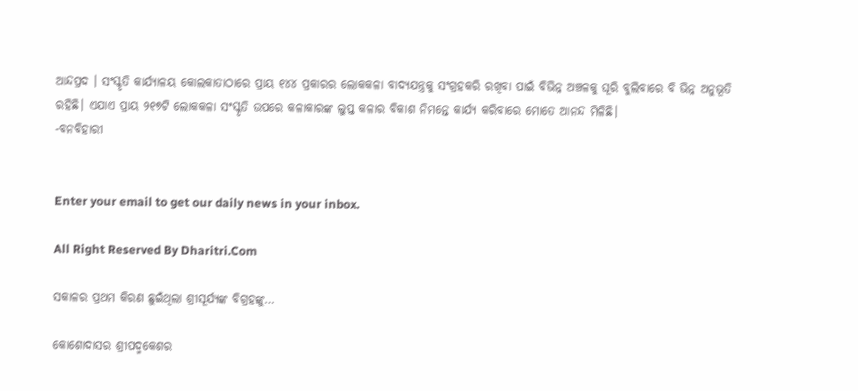ଆନ୍ଦପ୍ରଦ । ସଂସ୍କୃତି କାର୍ଯ୍ୟାଳୟ କୋଲକାତାଠାରେ ପ୍ରାୟ ୧୪୪ ପ୍ରକାରର ଲୋକକଳା ବାଦ୍ୟଯନ୍ତ୍ରକୁ ସଂଗ୍ରହକରି ରଖିବା ପାଇଁ ବିଭିନ୍ନ ଅଞ୍ଚଳକୁ ଘୂରି ବୁଲିବାରେ ବି ଭିନ୍ନ ଅନୁଭୂତି ରହିଛି। ଏଯାଏ ପ୍ରାୟ ୨୧୭ଟି ଲୋକକଳା ସଂସ୍କୃତି ଉପରେ କଳାକାରଙ୍କ ଲୁପ୍ତ କଳାର ବିକାଶ ନିମନ୍ତେ କାର୍ଯ୍ୟ କରିବାରେ ମୋତେ ଆନନ୍ଦ ମିଳିଛି।
-ବନବିହାରୀ


Enter your email to get our daily news in your inbox.

All Right Reserved By Dharitri.Com

ସକାଳର ପ୍ରଥମ କିରଣ ଛୁଇଁଥିଲା ଶ୍ରୀସୂର୍ଯ୍ୟଙ୍କ ବିଗ୍ରହଙ୍କୁ…

କୋଶୋଦାସର ଶ୍ରୀପଦ୍ମକେଶର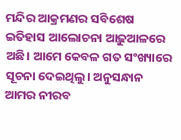ମନ୍ଦିର ଆକ୍ରମଣର ସବିଶେଷ ଇତିହାସ ଆଲୋଚନା ଆଢ଼ୁଆଳରେ ଅଛି। ଆମେ କେବଳ ଗତ ସଂଖ୍ୟାରେ ସୂଚନା ଦେଇଥିଲୁ। ଅନୁସନ୍ଧାନ ଆମର ନୀରବ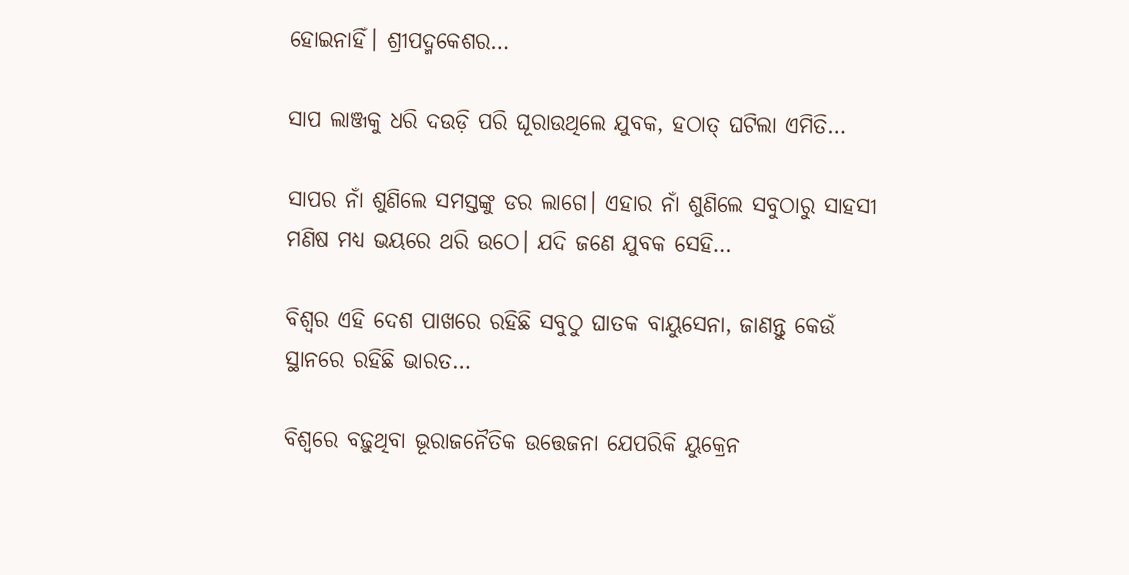ହୋଇନାହିଁ। ଶ୍ରୀପଦ୍ମକେଶର…

ସାପ ଲାଞ୍ଜକୁ ଧରି ଦଉଡ଼ି ପରି ଘୂରାଉଥିଲେ ଯୁବକ, ହଠାତ୍‌ ଘଟିଲା ଏମିତି…

ସାପର ନାଁ ଶୁଣିଲେ ସମସ୍ତଙ୍କୁ ଡର ଲାଗେ। ଏହାର ନାଁ ଶୁଣିଲେ ସବୁଠାରୁ ସାହସୀ ମଣିଷ ମଧ୍ୟ ଭୟରେ ଥରି ଉଠେ। ଯଦି ଜଣେ ଯୁବକ ସେହି…

ବିଶ୍ୱର ଏହି ଦେଶ ପାଖରେ ରହିଛି ସବୁଠୁ ଘାତକ ବାୟୁସେନା, ଜାଣନ୍ତୁ କେଉଁ ସ୍ଥାନରେ ରହିଛି ଭାରତ…

ବିଶ୍ୱରେ ବଢ଼ୁଥିବା ଭୂରାଜନୈତିକ ଉତ୍ତେଜନା ଯେପରିକି ୟୁକ୍ରେନ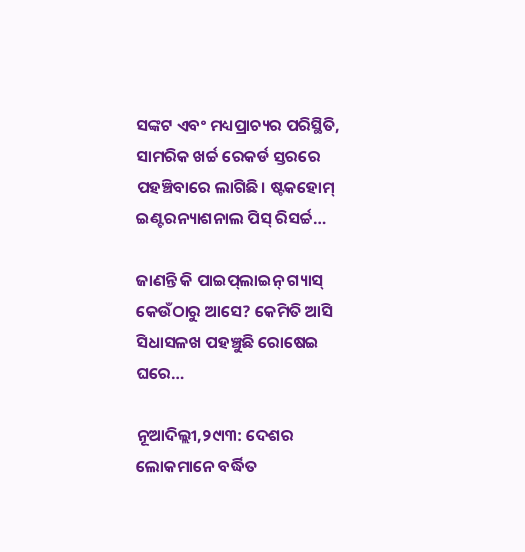ସଙ୍କଟ ଏବଂ ମଧ୍ୟପ୍ରାଚ୍ୟର ପରିସ୍ଥିତି, ସାମରିକ ଖର୍ଚ୍ଚ ରେକର୍ଡ ସ୍ତରରେ ପହଞ୍ଚିବାରେ ଲାଗିଛି। ଷ୍ଟକହୋମ୍‌ ଇଣ୍ଟରନ୍ୟାଶନାଲ ପିସ୍‌ ରିସର୍ଚ୍ଚ…

ଜାଣନ୍ତି କି ପାଇପ୍‌ଲାଇନ୍‌ ଗ୍ୟାସ୍‌ କେଉଁଠାରୁ ଆସେ? କେମିତି ଆସି ସିଧାସଳଖ ପହଞ୍ଚୁଛି ରୋଷେଇ ଘରେ…

ନୂଆଦିଲ୍ଲୀ,୨୯ା୩: ଦେଶର ଲୋକମାନେ ବର୍ଦ୍ଧିତ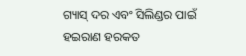ଗ୍ୟାସ୍‌ ଦର ଏବଂ ସିଲିଣ୍ଡର ପାଇଁ ହଇରାଣ ହରକତ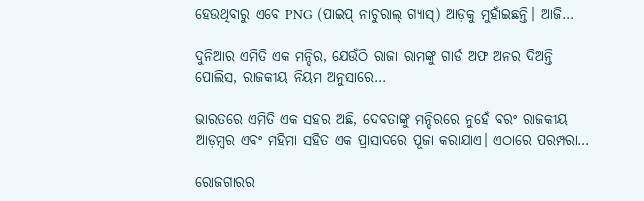ହେଉଥିବାରୁ ଏବେ PNG (ପାଇପ୍‌ ନାଚୁରାଲ୍‌ ଗ୍ୟାସ୍‌) ଆଡ଼କୁ ମୁହାଁଇଛନ୍ତି। ଆଜି…

ଦୁନିଆର ଏମିତି ଏକ ମନ୍ଦିର, ଯେଉଁଠି ରାଜା ରାମଙ୍କୁ ଗାର୍ଡ ଅଫ ଅନର ଦିଅନ୍ତି ପୋଲିସ, ରାଜକୀୟ ନିୟମ ଅନୁସାରେ…

ଭାରତରେ ଏମିତି ଏକ ସହର ଅଛି, ଦେବତାଙ୍କୁ ମନ୍ଦିରରେ ନୁହେଁ ବରଂ ରାଜକୀୟ ଆଡ଼ମ୍ବର ଏବଂ ମହିମା ସହିତ ଏକ ପ୍ରାସାଦରେ ପୂଜା କରାଯାଏ। ଏଠାରେ ପରମ୍ପରା…

ରୋଜଗାରର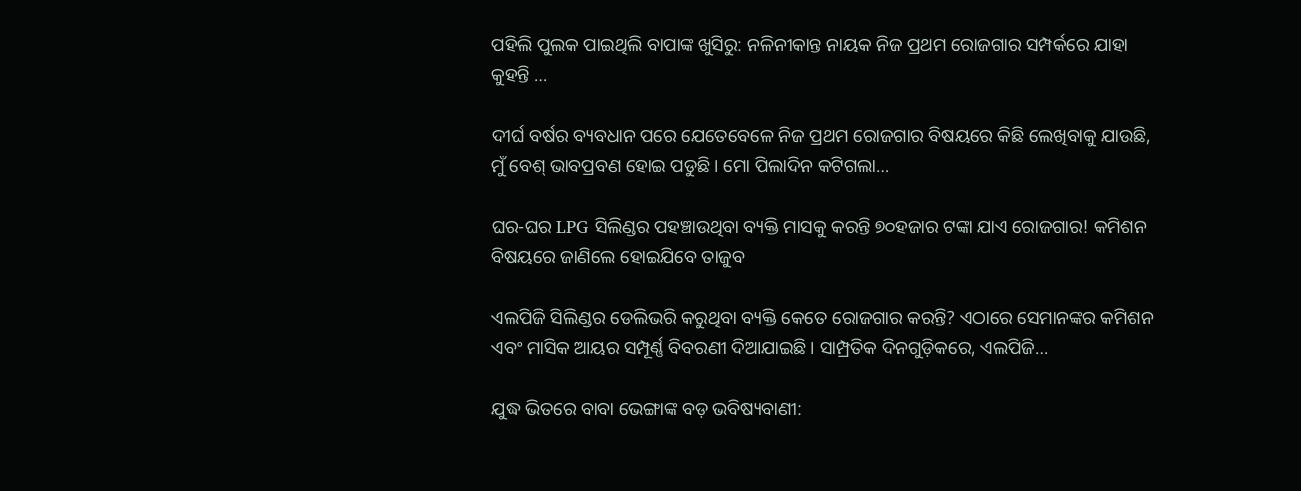ପହିଲି ପୁଲକ ପାଇଥିଲି ବାପାଙ୍କ ଖୁସିରୁ: ନଳିନୀକାନ୍ତ ନାୟକ ନିଜ ପ୍ରଥମ ରୋଜଗାର ସମ୍ପର୍କରେ ଯାହା କୁହନ୍ତି …

ଦୀର୍ଘ ବର୍ଷର ବ୍ୟବଧାନ ପରେ ଯେତେବେଳେ ନିଜ ପ୍ରଥମ ରୋଜଗାର ବିଷୟରେ କିଛି ଲେଖିବାକୁ ଯାଉଛି, ମୁଁ ବେଶ୍‌ ଭାବପ୍ରବଣ ହୋଇ ପଡୁଛି। ମୋ ପିଲାଦିନ କଟିଗଲା…

ଘର-ଘର LPG ସିଲିଣ୍ଡର ପହଞ୍ଚାଉଥିବା ବ୍ୟକ୍ତି ମାସକୁ କରନ୍ତି ୭୦ହଜାର ଟଙ୍କା ଯାଏ ରୋଜଗାର! କମିଶନ ବିଷୟରେ ଜାଣିଲେ ହୋଇଯିବେ ତାଜୁବ

ଏଲପିଜି ସିଲିଣ୍ଡର ଡେଲିଭରି କରୁଥିବା ବ୍ୟକ୍ତି କେତେ ରୋଜଗାର କରନ୍ତି? ଏଠାରେ ସେମାନଙ୍କର କମିଶନ ଏବଂ ମାସିକ ଆୟର ସମ୍ପୂର୍ଣ୍ଣ ବିବରଣୀ ଦିଆଯାଇଛି। ସାମ୍ପ୍ରତିକ ଦିନଗୁଡ଼ିକରେ, ଏଲପିଜି…

ଯୁଦ୍ଧ ଭିତରେ ବାବା ଭେଙ୍ଗାଙ୍କ ବଡ଼ ଭବିଷ୍ୟବାଣୀ: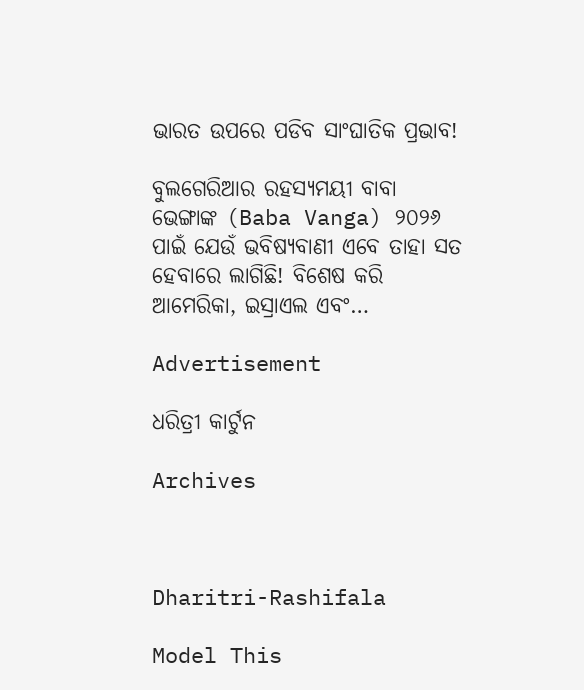ଭାରତ ଉପରେ ପଡିବ ସାଂଘାତିକ ପ୍ରଭାବ!

ବୁଲଗେରିଆର ରହସ୍ୟମୟୀ ବାବା ଭେଙ୍ଗାଙ୍କ (Baba Vanga) ୨୦୨୬ ପାଇଁ ଯେଉଁ ଭବିଷ୍ୟବାଣୀ ଏବେ ତାହା ସତ ହେବାରେ ଲାଗିଛି! ବିଶେଷ କରି ଆମେରିକା, ଇସ୍ରାଏଲ ଏବଂ…

Advertisement

ଧରିତ୍ରୀ କାର୍ଟୁନ

Archives



Dharitri-Rashifala

Model This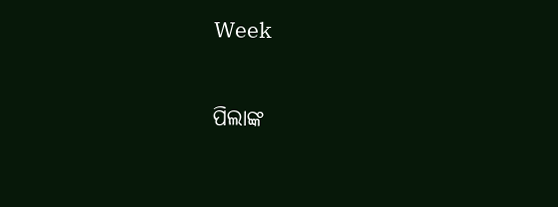Week

ପିଲାଙ୍କ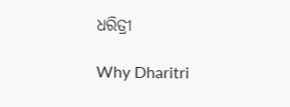ଧରିତ୍ରୀ

Why Dharitri